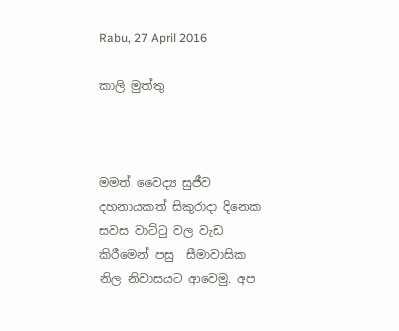Rabu, 27 April 2016

කාලි මුත්තු



මමත් වෛද්‍ය සුජීව දහනායකත් සිකුරාදා දිනෙක සවස වාට්ටු වල වැඩ කිරීමෙන් පසු  සීමාවාසික නිල නිවාසයට ආවෙමු. අප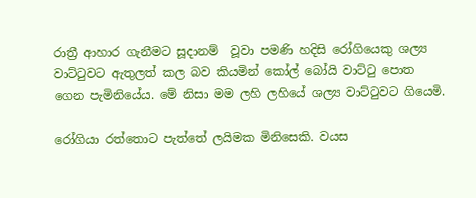රාත්‍රී ආහාර ගැනීමට සූදානම්  වූවා පමණි හදිසි රෝගියෙකු ශල්‍ය වාට්ටුවට ඇතුලත් කල බව කියමින් කෝල් බෝයි වාට්ටු පොත ගෙන පැමිනියේය. මේ නිසා මම ලහි ලහියේ ශල්‍ය වාට්ටුවට ගියෙමි.

රෝගියා රත්තොට පැත්තේ ලයිමක මිනිසෙකි. වයස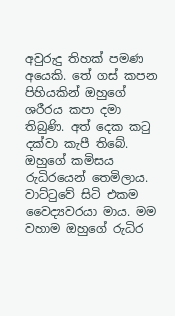අවුරුදු තිහක් පමණ අයෙකි. තේ ගස් කපන පිහියකින් ඔහුගේ ශරීරය කපා දමා තිබුණි. අත් දෙක කටු දක්වා කැපී තිබේ. ඔහුගේ කමිසය  රුධිරයෙන් තෙමිලාය. වාට්ටුවේ සිටි එකම වෛද්‍යවරයා මාය. මම වහාම ඔහුගේ රුධිර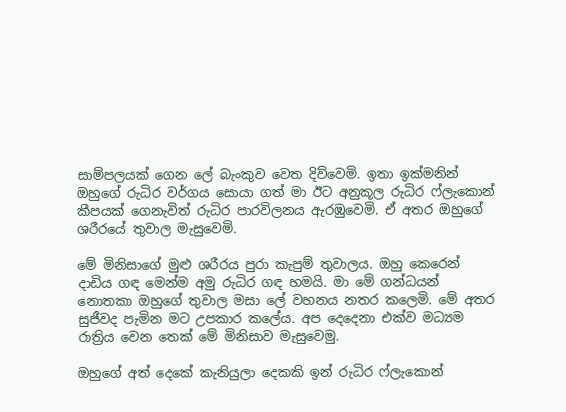සාම්පලයක් ගෙන ලේ බැංකුව වෙත දිව්වෙමි. ඉතා ඉක්මනින් ඔහුගේ රුධිර වර්ගය සොයා ගත් මා ඊට අනුකූල රුධිර ෆ්ලැකොන් කීපයක් ගෙනැවිත් රුධිර පාරවිලනය ඇරඹුවෙමි. ඒ අතර ඔහුගේ ශරීරයේ තුවාල මැසුවෙමි.

මේ මිනිසාගේ මුළු ශරීරය පුරා කැපුම් තුවාලය. ඔහු කෙරෙන් දාඩිය ගඳ මෙන්ම අමු රුධිර ගඳ හමයි. මා මේ ගන්ධයන් නොතකා ඔහුගේ තුවාල මසා ලේ වහනය නතර කලෙමි. මේ අතර සුජීවද පැමින මට උපකාර කලේය. අප දෙදෙනා එක්ව මධ්‍යම රාත්‍රිය වෙන තෙක් මේ මිනිසාව මැසුවෙමු.

ඔහුගේ අත් දෙකේ කැනියුලා දෙකකි ඉන් රුධිර ෆ්ලැකොන්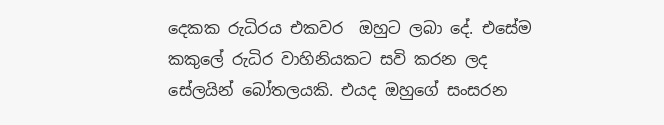දෙකක රුධිරය එකවර  ඔහුට ලබා දේ. එසේම කකුලේ රුධිර වාහිනියකට සවි කරන ලද සේලයින් බෝතලයකි. එයද ඔහුගේ සංසරන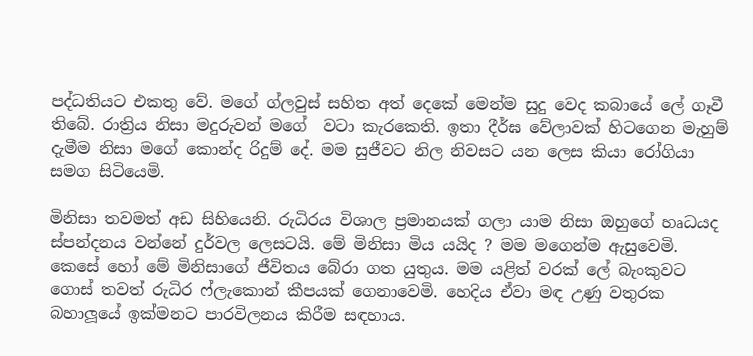පද්ධතියට එකතු වේ. මගේ ග්ලවුස් සහිත අත් දෙකේ මෙන්ම සුදු වෙද කබායේ ලේ ගෑවී තිබේ. රාත්‍රිය නිසා මදුරුවන් මගේ  වටා කැරකෙති. ඉතා දීර්ඝ වේලාවක් හිටගෙන මැහුම් දැමීම නිසා මගේ කොන්ද රිදුම් දේ. මම සුජීවට නිල නිවසට යන ලෙස කියා රෝගියා සමග සිටියෙමි.

මිනිසා තවමත් අඩ සිහියෙනි. රුධිරය විශාල ප්‍රමානයක් ගලා යාම නිසා ඔහුගේ හෘධයද ස්පන්දනය වන්නේ දුර්වල ලෙසටයි. මේ මිනිසා මිය යයිද ? මම මගෙන්ම ඇසුවෙමි. කෙසේ හෝ මේ මිනිසාගේ ජීවිතය බේරා ගත යුතුය. මම යළිත් වරක් ලේ බැංකුවට ගොස් තවත් රුධිර ෆ්ලැකොන් කීපයක් ගෙනාවෙමි. හෙදිය ඒවා මඳ උණු වතුරක බහාලූයේ ඉක්මනට පාරවිලනය කිරීම සඳහාය.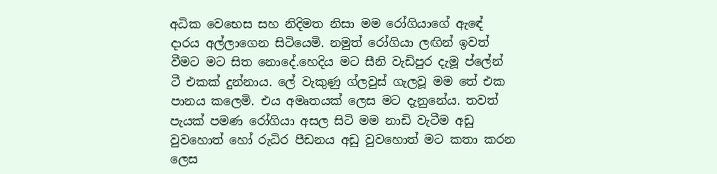අධික වෙභෙස සහ නිදිමත නිසා මම රෝගියාගේ ඇඳේ දාරය අල්ලාගෙන සිටියෙමි. නමුත් රෝගියා ලඟින් ඉවත් වීමට මට සිත නොදේ.හෙදිය මට සීනි වැඩිපුර දැමූ ප්ලේන් ටී එකක් දුන්නාය. ලේ වැකුණු ග්ලවුස් ගැලවූ මම තේ එක පානය කලෙමි. එය අමෘතයක් ලෙස මට දැනුනේය. තවත් පැයක් පමණ රෝගියා අසල සිටි මම නාඩි වැටීම අඩු වුවහොත් හෝ රුධිර පීඩනය අඩු වුවහොත් මට කතා කරන ලෙස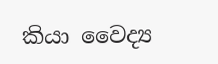කියා වෛද්‍ය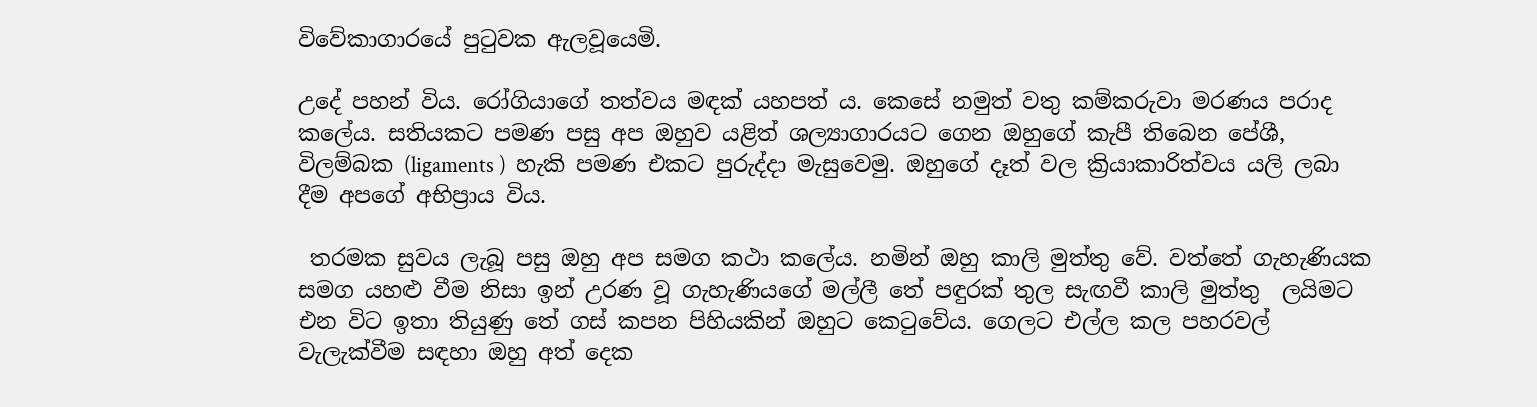විවේකාගාරයේ පුටුවක ඇලවූයෙමි.

උදේ පහන් විය. රෝගියාගේ තත්වය මඳක් යහපත් ය. කෙසේ නමුත් වතු කම්කරුවා මරණය පරාද කලේය. සතියකට පමණ පසු අප ඔහුව යළිත් ශල්‍යාගාරයට ගෙන ඔහුගේ කැපී තිබෙන පේශී, විලම්බක (ligaments )  හැකි පමණ එකට පුරුද්දා මැසුවෙමු. ඔහුගේ දෑත් වල ක්‍රියාකාරිත්වය යලි ලබා දීම අපගේ අභිප්‍රාය විය.

 තරමක සුවය ලැබූ පසු ඔහු අප සමග කථා කලේය. නමින් ඔහු කාලි මුත්තු වේ. වත්තේ ගැහැණියක සමග යහළු වීම නිසා ඉන් උරණ වූ ගැහැණියගේ මල්ලී තේ පඳුරක් තුල සැඟවී කාලි මුත්තු  ලයිමට  එන විට ඉතා තියුණු තේ ගස් කපන පිහියකින් ඔහුට කෙටුවේය. ගෙලට එල්ල කල පහරවල් වැලැක්වීම සඳහා ඔහු අත් දෙක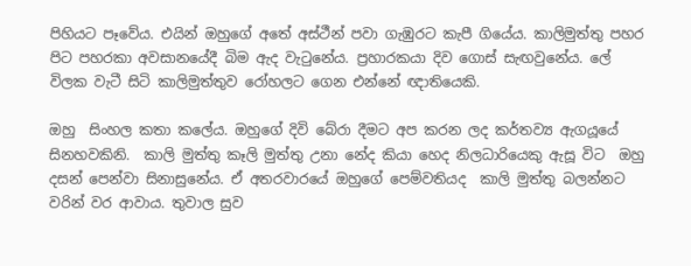පිහියට පෑවේය. එයින් ඔහුගේ අතේ අස්ථීන් පවා ගැඹුරට කැපී ගියේය. කාලිමුත්තු පහර පිට පහරකා අවසානයේදී බිම ඇද වැටුනේය. ප්‍රහාරකයා දිව ගොස් සැඟවුනේය. ලේ විලක වැටී සිටි කාලිමුත්තුව රෝහලට ගෙන එන්නේ ඥාතියෙකි.

ඔහු  සිංහල කතා කලේය. ඔහුගේ දිවි බේරා දීමට අප කරන ලද කර්තව්‍ය ඇගයූයේ සිනහවකිනි.  කාලි මුත්තු කෑලි මුත්තු උනා නේද කියා හෙද නිලධාරියෙකු ඇසූ විට  ඔහු දසන් පෙන්වා සිනාසුනේය. ඒ අතරවාරයේ ඔහුගේ පෙම්වතියද  කාලි මුත්තු බලන්නට වරින් වර ආවාය. තුවාල සුව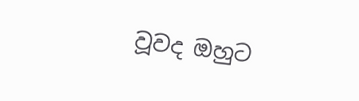වූවද ඔහුට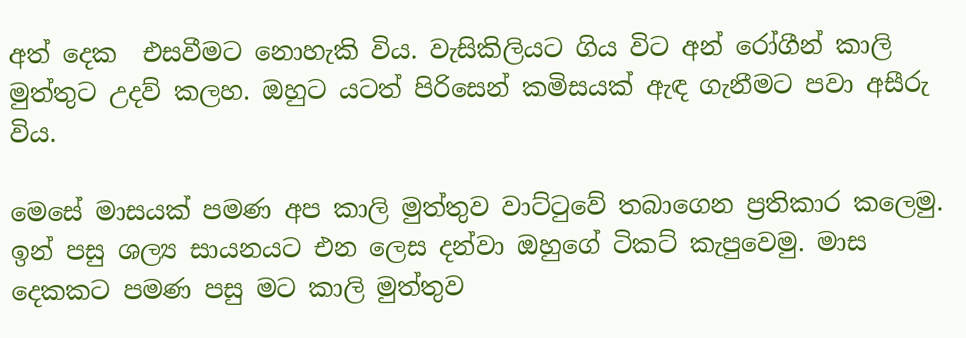අත් දෙක  එසවීමට නොහැකි විය. වැසිකිලියට ගිය විට අන් රෝගීන් කාලි මුත්තුට උදව් කලහ. ඔහුට යටත් පිරිසෙන් කමිසයක් ඇඳ ගැනීමට පවා අසීරු විය.

මෙසේ මාසයක් පමණ අප කාලි මුත්තුව වාට්ටුවේ තබාගෙන ප්‍රතිකාර කලෙමු. ඉන් පසු ශල්‍ය සායනයට එන ලෙස දන්වා ඔහුගේ ටිකට් කැපුවෙමු. මාස දෙකකට පමණ පසු මට කාලි මුත්තුව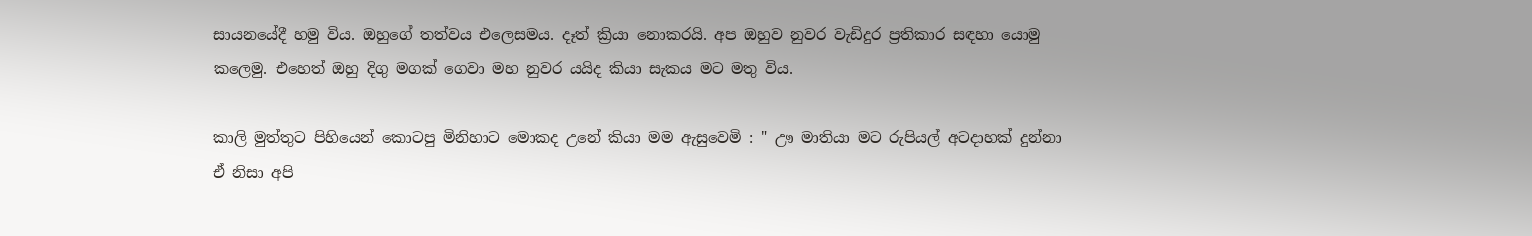සායනයේදී හමු විය. ඔහුගේ තත්වය එලෙසමය. දෑත් ක්‍රියා නොකරයි. අප ඔහුව නුවර වැඩිදුර ප්‍රතිකාර සඳහා යොමු කලෙමු. එහෙත් ඔහු දිගු මගක් ගෙවා මහ නුවර යයිද කියා සැකය මට මතු විය.

කාලි මුත්තුට පිහියෙන් කොටපු මිනිහාට මොකද උනේ කියා මම ඇසුවෙමි : " ඌ මාතියා මට රුපියල් අටදාහක් දුන්නා ඒ නිසා අපි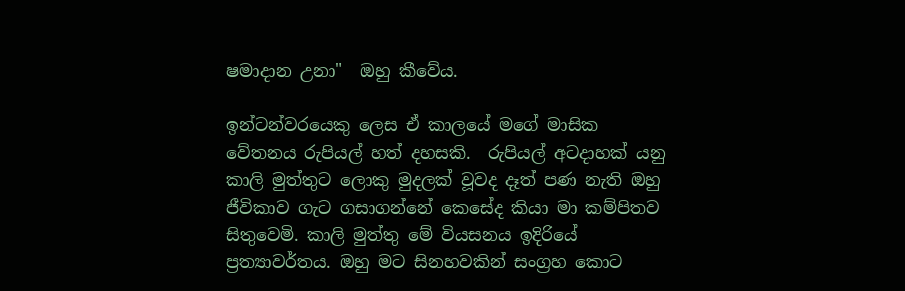ෂමාදාන උනා"  ඔහු කීවේය.

ඉන්ටන්වරයෙකු ලෙස ඒ කාලයේ මගේ මාසික වේතනය රුපියල් හත් දහසකි.  රුපියල් අටදාහක් යනු කාලි මුත්තුට ලොකු මුදලක් වූවද දෑත් පණ නැති ඔහු ජීවිකාව ගැට ගසාගන්නේ කෙසේද කියා මා කම්පිතව සිතුවෙමි. කාලි මුත්තු මේ වියසනය ඉදිරියේ ප්‍රත්‍යාවර්තය. ඔහු මට සිනහවකින් සංග්‍රහ කොට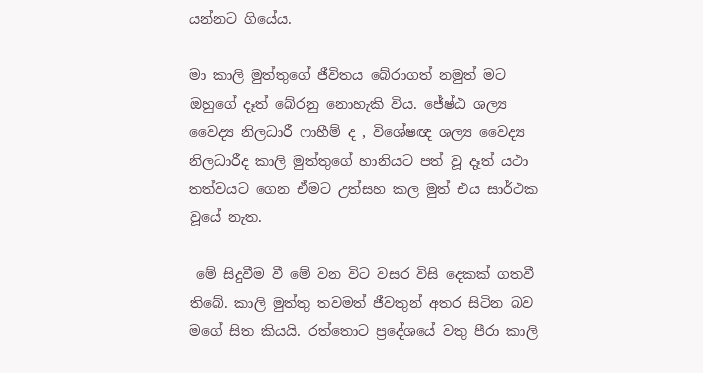යන්නට ගියේය.

මා කාලි මුත්තුගේ ජීවිතය බේරාගත් නමුත් මට ඔහුගේ දෑත් බේරනු නොහැකි විය. ජේෂ්ඨ ශල්‍ය වෛද්‍ය නිලධාරී ෆාහීම් ද , විශේෂඥ ශල්‍ය වෛද්‍ය නිලධාරීද කාලි මුත්තුගේ හානියට පත් වූ දෑත් යථා තත්වයට ගෙන ඒමට උත්සහ කල මුත් එය සාර්ථක වූයේ නැත.

 මේ සිදුවීම වී මේ වන විට වසර විසි දෙකක් ගතවී තිබේ. කාලි මුත්තු තවමත් ජීවතුන් අතර සිටින බව මගේ සිත කියයි. රත්තොට ප්‍රදේශයේ වතු පීරා කාලි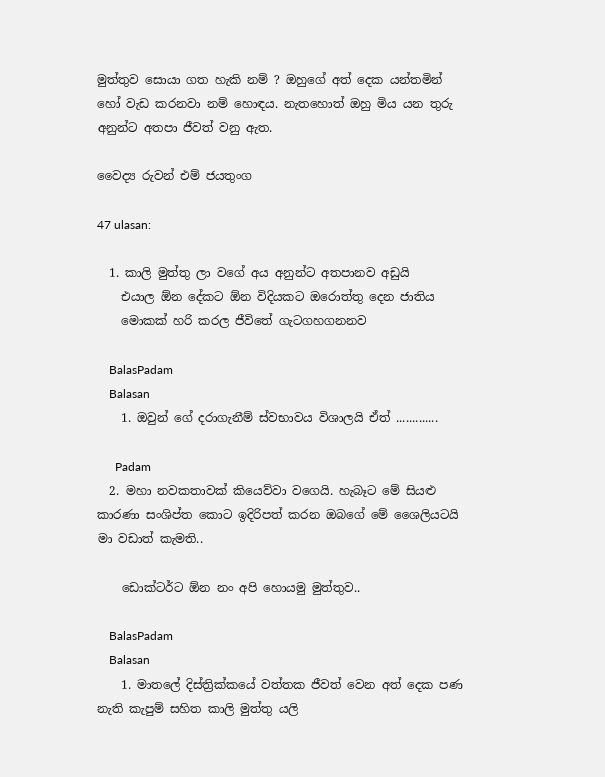මුත්තුව සොයා ගත හැකි නම් ? ඔහුගේ අත් දෙක යන්තමින් හෝ වැඩ කරනවා නම් හොඳය. නැතහොත් ඔහු මිය යන තුරු අනුන්ට අතපා ජීවත් වනු ඇත.

වෛද්‍ය රුවන් එම් ජයතුංග

47 ulasan:

  1. කාලි මුත්තු ලා වගේ අය අනුන්ට අතපානව අඩුයි
    එයාල ඕන දේකට ඕන විදියකට ඔරොත්තු දෙන ජාතිය
    මොකක් හරි කරල ජීවිතේ ගැටගහගනනව

    BalasPadam
    Balasan
    1. ඔවුන් ගේ දරාගැනීම් ස්වභාවය විශාලයි ඒත් .............

      Padam
  2. මහා නවකතාවක් කියෙව්වා වගෙයි. හැබෑට මේ සියළු කාරණා සංශිප්ත කොට ඉදිරිපත් කරන ඔබගේ මේ ශෛලියටයි මා වඩාත් කැමති..

    ඩොක්ටර්ට ඕන නං අපි හොයමු මුත්තුව..

    BalasPadam
    Balasan
    1. මාතලේ දිස්ත්‍රික්කයේ වත්තක ජීවත් වෙන අත් දෙක පණ නැති කැපුම් සහිත කාලි මුත්තු යලි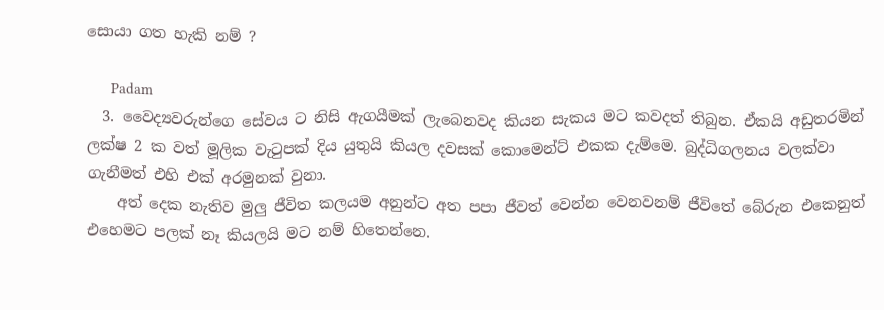සොයා ගත හැකි නම් ?

      Padam
  3. වෛද්‍යවරුන්ගෙ සේවය ට නිසි ඇගයීමක් ලැබෙනවද කියන සැකය මට කවදත් තිබුන. ඒකයි අඩුතරමින් ලක්ෂ 2 ක වත් මූලික වැටුපක් දිය යුතුයි කියල දවසක් කොමෙන්ට් එකක දැම්මෙ. බුද්ධිගලනය වලක්වා ගැනීමත් එහි එක් අරමුනක් වුනා.
    අත් දෙක නැතිව මුලු ජීවිත කලයම අනුන්ට අත පපා ජීවත් වෙන්න වෙනවනම් ජීවිතේ බේරුන එකෙනුත් එහෙමට පලක් නෑ කියලයි මට නම් හිතෙන්නෙ.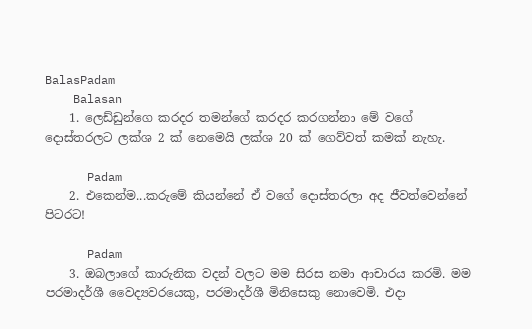BalasPadam
    Balasan
    1. ලෙඩ්ඩුන්ගෙ කරදර තමන්ගේ කරදර කරගන්නා මේ වගේ දොස්තරලට ලක්ශ 2 ක් නෙමෙයි ලක්ශ 20 ක් ගෙව්වත් කමක් නැහැ.

      Padam
    2. එකෙන්ම...කරුමේ කියන්නේ ඒ වගේ දොස්තරලා අද ජීවත්වෙන්නේ පිටරට!

      Padam
    3. ඔබලාගේ කාරුනික වදන් වලට මම සිරස නමා ආචාරය කරමි. මම පරමාදර්ශී වෛද්‍යවරයෙකු, පරමාදර්ශී මිනිසෙකු නොවෙමි. එදා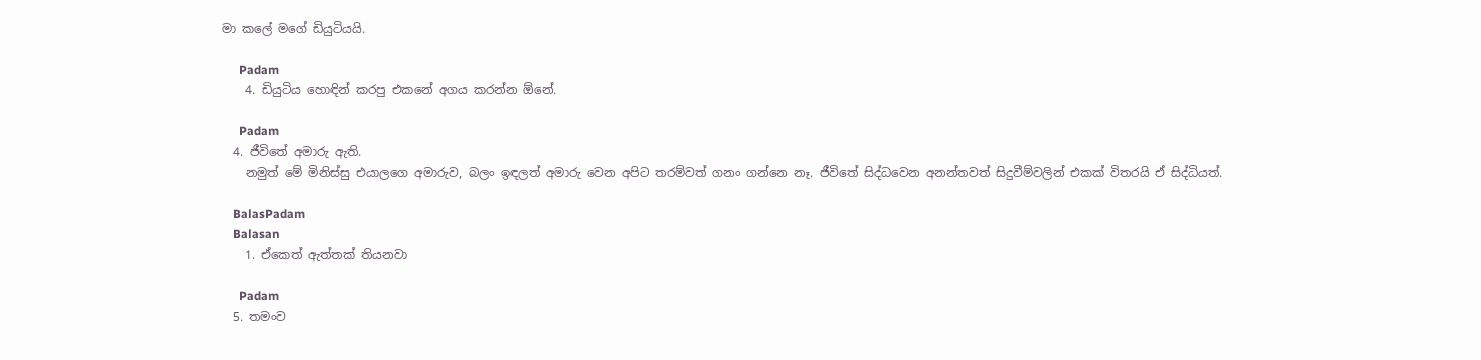මා කලේ මගේ ඩියුටියයි.

      Padam
    4. ඩියුටිය හොඳින් කරපු එකනේ අගය කරන්න ඕනේ.

      Padam
  4. ජීවිතේ අමාරු ඇති.
    නමුත් මේ මිනිස්සු එයාලගෙ අමාරුව, බලං ඉඳලත් අමාරු වෙන අපිට තරම්වත් ගනං ගන්නෙ නෑ. ජීවිතේ සිද්ධවෙන අනන්තවත් සිදුවීම්වලින් එකක් විතරයි ඒ සිද්ධියත්.

    BalasPadam
    Balasan
    1. ඒකෙත් ඇත්තක් තියනවා

      Padam
  5. තමංව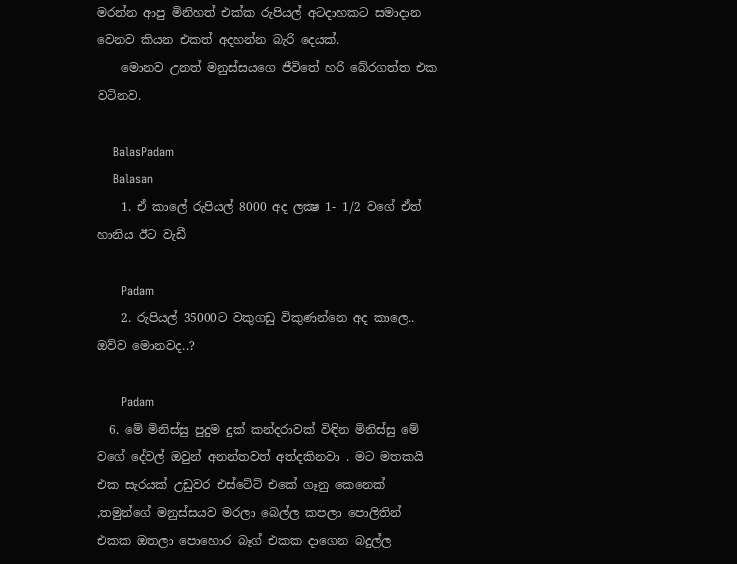මරන්න ආපු මිනිහත් එක්ක රුපියල් අටදාහකට සමාදාන වෙනව කියන එකත් අදහන්න බැරි දෙයක්.
    මොනව උනත් මනුස්සයගෙ ජීවිතේ හරි බේරගත්ත එක වටිනව.

    BalasPadam
    Balasan
    1. ඒ කාලේ රුපියල් 8000 අද ලක්‍ෂ 1- 1/2 වගේ ඒත් හානිය ඊට වැඩී

      Padam
    2. රුපියල් 35000ට වකුගඩු විකුණන්නෙ අද කාලෙ.. ඔව්ව මොනවද..?

      Padam
  6. මේ මිනිස්සු පුදුම දුක් කන්දරාවක් විඳින මිනිස්සු මේ වගේ දේවල් ඔවුන් අනන්තවත් අත්දකිනවා . මට මතකයි එක සැරයක් උඩුවර එස්ටේට් එකේ ගෑනු කෙනෙක් ,තමුන්ගේ මනුස්සයව මරලා බෙල්ල කපලා පොලිතින් එකක ඔතලා පොහොර බෑග් එකක දාගෙන බදුල්ල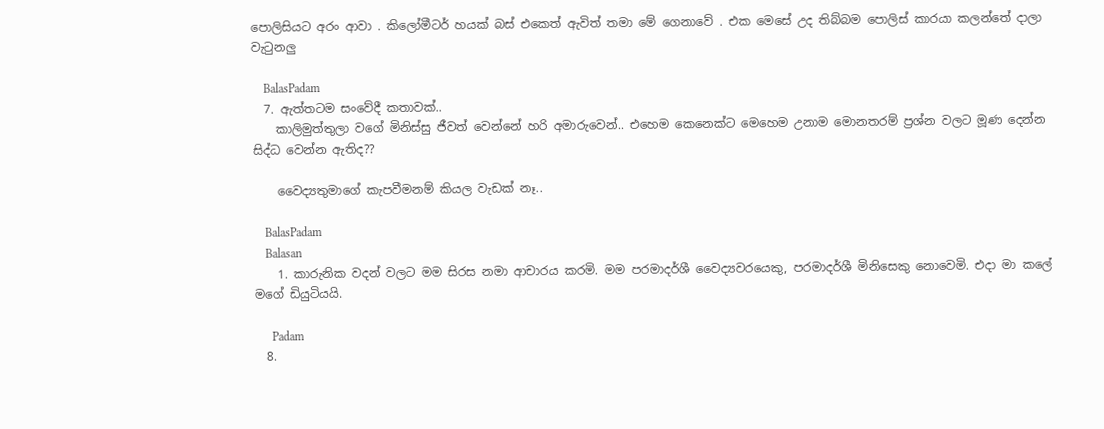පොලිසියට අරං ආවා . කිලෝමීටර් හයක් බස් එකෙත් ඇවිත් තමා මේ ගෙනාවේ . එක මෙසේ උද තිබ්බම පොලිස් කාරයා කලන්තේ දාලා වැටුනලු

    BalasPadam
  7. ඇත්තටම සංවේදී කතාවක්..
    කාලිමුත්තුලා වගේ මිනිස්සු ජීවත් වෙන්නේ හරි අමාරුවෙන්.. එහෙම කෙනෙක්ට මෙහෙම උනාම මොනතරම් ප්‍රශ්න වලට මූණ දෙන්න සිද්ධ වෙන්න ඇතිද??

    වෛද්‍යතුමාගේ කැපවීමනම් කියල වැඩක් නෑ..

    BalasPadam
    Balasan
    1. කාරුනික වදන් වලට මම සිරස නමා ආචාරය කරමි. මම පරමාදර්ශී වෛද්‍යවරයෙකු, පරමාදර්ශී මිනිසෙකු නොවෙමි. එදා මා කලේ මගේ ඩියුටියයි.

      Padam
  8.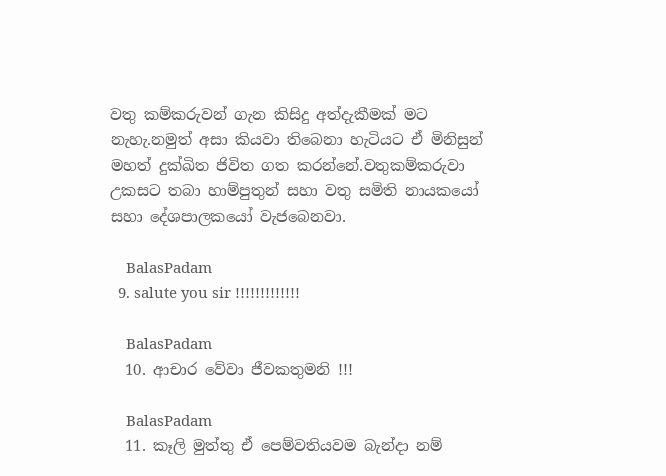වතු කම්කරුවන් ගැන කිසිදු අත්දැකීමක් මට නැහැ.නමුත් අසා කියවා තිබෙනා හැටියට ඒ මිනිසුන් මහත් දුක්ඛිත ජිවිත ගත කරන්නේ.වතුකම්කරුවා උකසට තබා හාම්පුතුන් සහා වතු සමිති නායකයෝ සහා දේශපාලකයෝ වැජබෙනවා.

    BalasPadam
  9. salute you sir !!!!!!!!!!!!!

    BalasPadam
  10. ආචාර වේවා ජීවකතුමනි !!!

    BalasPadam
  11. කෑලි මුත්තු ඒ පෙම්වතියවම බැන්දා නම්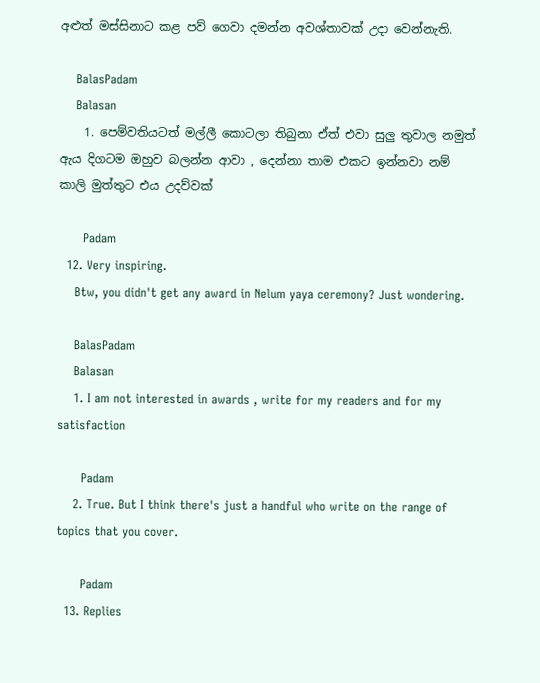අළුත් මස්සිනාට කළ පව් ගෙවා දමන්න අවශ්තාවක් උදා වෙන්නැති.

    BalasPadam
    Balasan
    1. පෙම්වතියටත් මල්ලී කොටලා තිබුනා ඒත් එවා සුලු තුවාල නමුත් ඇය දිගටම ඔහුව බලන්න ආවා , දෙන්නා තාම එකට ඉන්නවා නම් කාලි මුත්තුට එය උදව්වක්

      Padam
  12. Very inspiring.
    Btw, you didn't get any award in Nelum yaya ceremony? Just wondering.

    BalasPadam
    Balasan
    1. I am not interested in awards , write for my readers and for my satisfaction

      Padam
    2. True. But I think there's just a handful who write on the range of topics that you cover.

      Padam
  13. Replies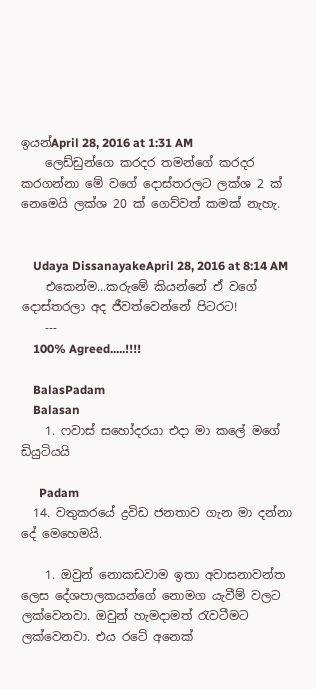ඉයන්April 28, 2016 at 1:31 AM
    ලෙඩ්ඩුන්ගෙ කරදර තමන්ගේ කරදර කරගන්නා මේ වගේ දොස්තරලට ලක්ශ 2 ක් නෙමෙයි ලක්ශ 20 ක් ගෙව්වත් කමක් නැහැ.


    Udaya DissanayakeApril 28, 2016 at 8:14 AM
    එකෙන්ම...කරුමේ කියන්නේ ඒ වගේ දොස්තරලා අද ජීවත්වෙන්නේ පිටරට!
    ---
    100% Agreed.....!!!!

    BalasPadam
    Balasan
    1. ෆවාස් සහෝදරයා එදා මා කලේ මගේ ඩියුටියයි

      Padam
  14. වතුකරයේ ද්‍රවිඩ ජනතාව ගැන මා දන්නා දේ මෙහෙමයි.

    1. ඔවුන් නොකඩවාම ඉතා අවාසනාවන්ත ලෙස දේශපාලකයන්ගේ නොමග යැවීම් වලට ලක්වෙනවා. ඔවුන් හැමදාමත් රැවටීමට ලක්වෙනවා. එය රටේ අනෙක්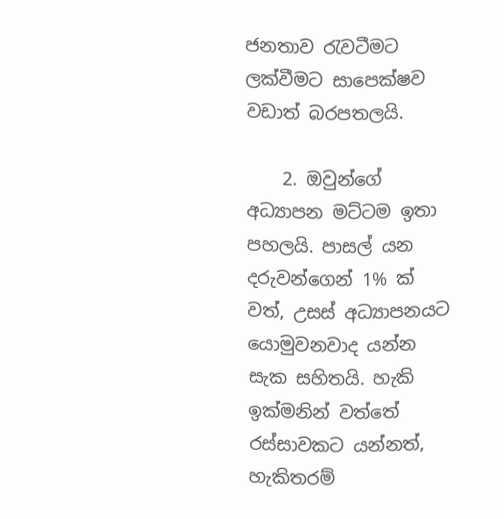ජනතාව රැවටීමට ලක්වීමට සාපෙක්ෂව වඩාත් බරපතලයි.

    2. ඔවුන්ගේ අධ්‍යාපන මට්ටම ඉතා පහලයි. පාසල් යන දරුවන්ගෙන් 1% ක් වත්, උසස් අධ්‍යාපනයට යොමුවනවාද යන්න සැක සහිතයි. හැකි ඉක්මනින් වත්තේ රස්සාවකට යන්නත්, හැකිතරම්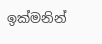ඉක්මනින්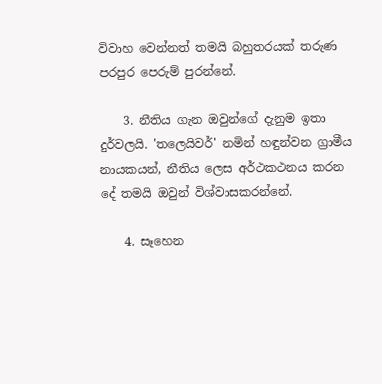විවාහ වෙන්නත් තමයි බහුතරයක් තරුණ පරපුර පෙරුම් පුරන්නේ.

    3. නීතිය ගැන ඔවුන්ගේ දැනුම ඉතා දුර්වලයි. 'තලෙයිවර්' නමින් හඳුන්වන ග්‍රාමීය නායකයන්, නීතිය ලෙස අර්ථකථනය කරන දේ තමයි ඔවුන් විශ්වාසකරන්නේ.

    4. සෑහෙන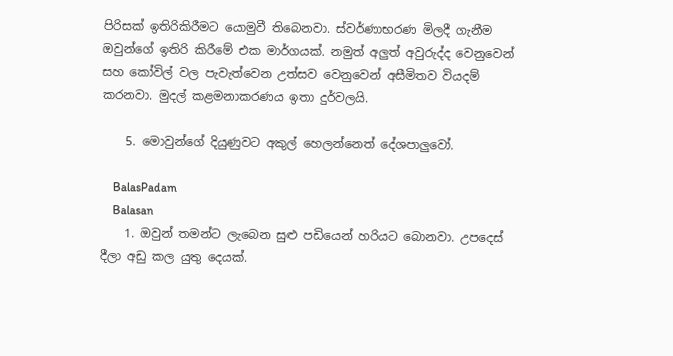පිරිසක් ඉතිරිකිරීමට යොමුවී තිබෙනවා. ස්වර්ණාභරණ මිලදී ගැනීම ඔවුන්ගේ ඉතිරි කිරීමේ එක මාර්ගයක්. නමුත් අලුත් අවුරුද්ද වෙනුවෙන් සහ කෝවිල් වල පැවැත්වෙන උත්සව වෙනුවෙන් අසීමිතව වියදම් කරනවා. මුදල් කළමනාකරණය ඉතා දුර්වලයි.

    5. මොවුන්ගේ දියුණුවට අකුල් හෙලන්නෙත් දේශපාලුවෝ.

    BalasPadam
    Balasan
    1. ඔවුන් තමන්ට ලැබෙන සුළු පඩියෙන් හරියට බොනවා. උපදෙස් දීලා අඩු කල යුතු දෙයක්.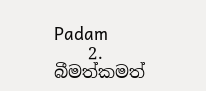Padam
    2. බීමත්කමත්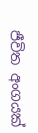ජීවිත අංගයක්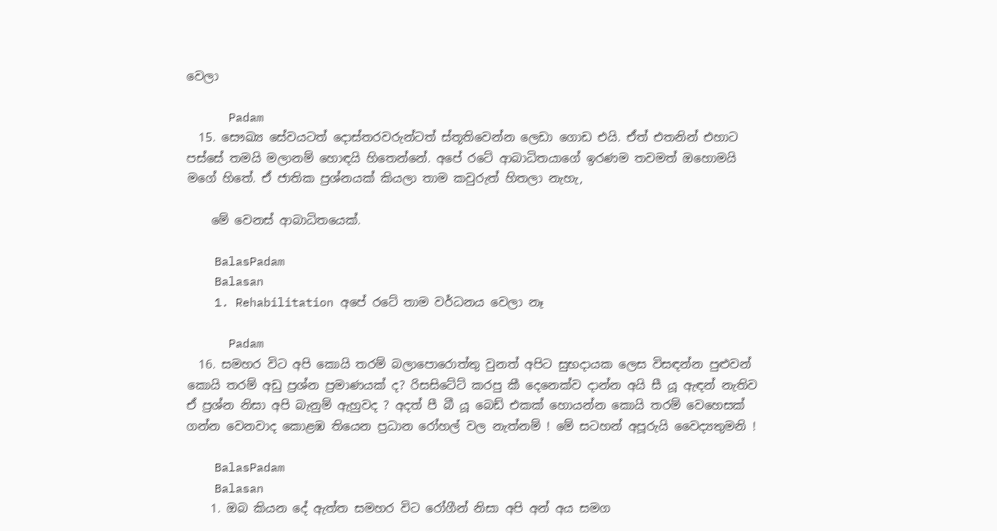වෙලා

      Padam
  15. සෞඛ්‍ය සේවයටත් දොස්තරවරුන්ටත් ස්තූතිවෙන්න ලෙඩා ගොඩ එයි. ඒත් එතනින් එහාට පස්සේ තමයි මලානම් හොඳයි හිතෙන්නේ. අපේ රටේ ආබාධිතයාගේ ඉරණම තවමත් ඔහොමයි මගේ හිතේ. ඒ ජාතික ප්‍රශ්නයක් කියලා තාම කවුරුත් හිතලා නැහැ,

    මේ වෙනස් ආබාධිතයෙක්.

    BalasPadam
    Balasan
    1. Rehabilitation අපේ රටේ තාම වර්ධනය වෙලා නෑ

      Padam
  16. සමහර විට අපි කොයි තරම් බලාපොරොත්තු වුනත් අපිට සුභදායක ලෙස විසඳන්න පුළුවන් කොයි තරම් අඩු ප්‍රශ්න ප්‍රමාණයක් ද? රිසසිටේට් කරපු කී දෙනෙක්ව දාන්න අයි සී යූ ඇඳන් නැතිව ඒ ප්‍රශ්න නිසා අපි බැනුම් ඇහුවද ? අදත් පී බී යූ බෙඩ් එකක් හොයන්න කොයි තරම් වෙහෙසක් ගන්න වෙනවාද කොළඹ තියෙන ප්‍රධාන රෝහල් වල නැත්නම් ! මේ සටහන් අපූරුයි වෛද්‍යතුමනි !

    BalasPadam
    Balasan
    1. ඔබ කියන දේ ඇත්ත සමහර විට රෝගීන් නිසා අපි අන් අය සමග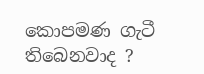කොපමණ ගැටී තිබෙනවාද ?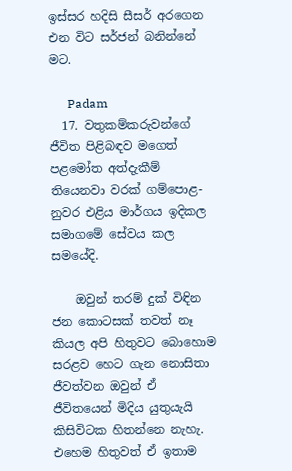ඉස්සර හදිසි සීසර් අරගෙන එන විට සර්ජන් බනින්නේ මට.

      Padam
  17. වතුකම්කරුවන්ගේ ජීවිත පිළිබඳව මගෙත් පළමෝත අත්දැකීම් තියෙනවා වරක් ගම්පොළ-නුවර එළිය මාර්ගය ඉදිකල සමාගමේ සේවය කල සමයේදි.

    ඔවුන් තරම් දුක් විඳින ජන කොටසක් තවත් නෑ කියල අපි හිතුවට බොහොම සරළව හෙට ගැන නොසිතා ජීවත්වන ඔවුන් ඒ ජීවිතයෙන් මිදිය යුතුයැයි කිසිවිටක හිතන්නෙ නැහැ. එහෙම හිතුවත් ඒ ඉතාම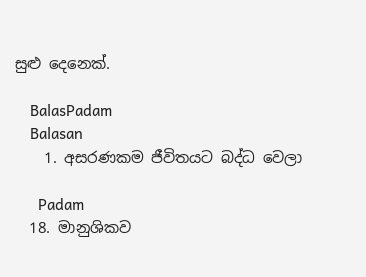සුළු දෙනෙක්.

    BalasPadam
    Balasan
    1. අසරණකම ජීවිතයට බද්ධ වෙලා

      Padam
  18. මානුශිකව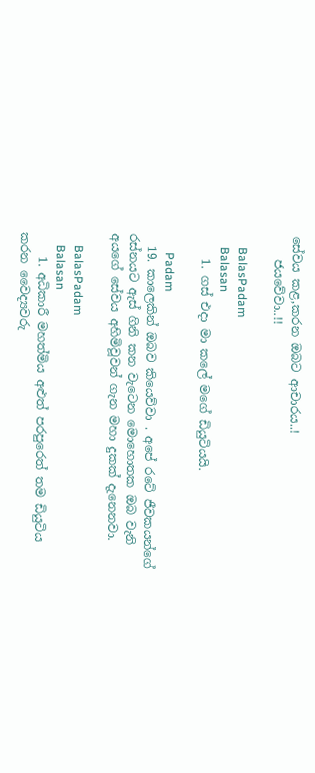සේවය කළ,කරන ඔබට ආචාරය..!
    ජයවේවා..!!

    BalasPadam
    Balasan
    1. ගස් එදා මා කලේ මගේ ඩියුටියයි.

      Padam
  19. කාලෙකින් ඔබව කියෙව්වා . අපේ රටේ ජීවකයන්ගේ රස්නයට ඇස් ගිනි කන වැටෙන මොහොතක ඔබ වැනි අයගේ සේවය අහිමිවූවන් ගැන මහා දුකක් දැනෙනවා.

    BalasPadam
    Balasan
    1. අධිකාරී මහත්මිය අළුත් පරපුරෙත් තම ඩියුටිය කරන වෛද්‍යවරු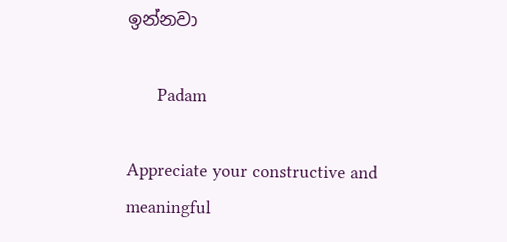ඉන්නවා

      Padam

Appreciate your constructive and meaningful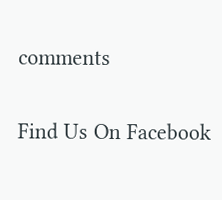comments

Find Us On Facebook